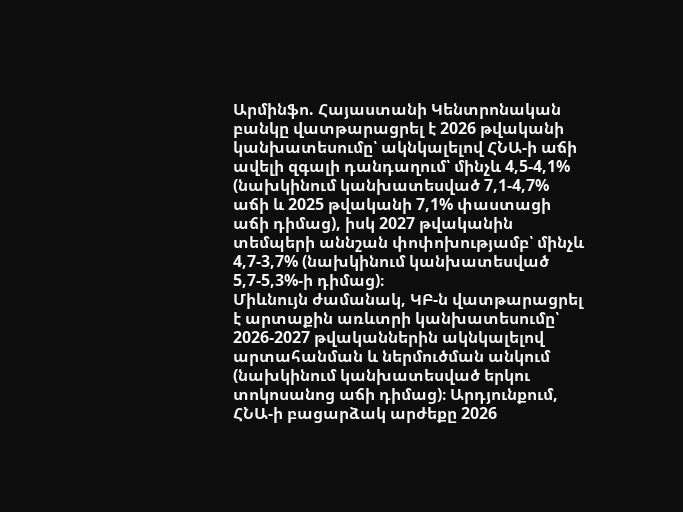Արմինֆո. Հայաստանի Կենտրոնական բանկը վատթարացրել է 2026 թվականի կանխատեսումը՝ ակնկալելով ՀՆԱ-ի աճի ավելի զգալի դանդաղում՝ մինչև 4,5-4,1% (նախկինում կանխատեսված 7,1-4,7% աճի և 2025 թվականի 7,1% փաստացի աճի դիմաց), իսկ 2027 թվականին տեմպերի աննշան փոփոխությամբ՝ մինչև 4,7-3,7% (նախկինում կանխատեսված 5,7-5,3%-ի դիմաց)։
Միևնույն ժամանակ, ԿԲ-ն վատթարացրել է արտաքին առևտրի կանխատեսումը՝ 2026-2027 թվականներին ակնկալելով արտահանման և ներմուծման անկում (նախկինում կանխատեսված երկու տոկոսանոց աճի դիմաց)։ Արդյունքում, ՀՆԱ-ի բացարձակ արժեքը 2026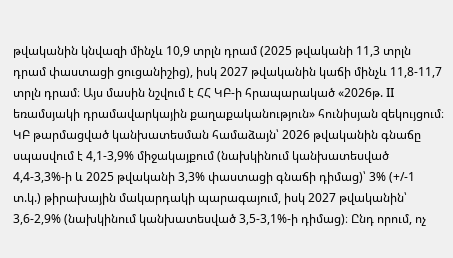թվականին կնվազի մինչև 10,9 տրլն դրամ (2025 թվականի 11,3 տրլն դրամ փաստացի ցուցանիշից), իսկ 2027 թվականին կաճի մինչև 11,8-11,7 տրլն դրամ։ Այս մասին նշվում է ՀՀ ԿԲ-ի հրապարակած «2026թ. II եռամսյակի դրամավարկային քաղաքականություն» հունիսյան զեկույցում։
ԿԲ թարմացված կանխատեսման համաձայն՝ 2026 թվականին գնաճը սպասվում է 4,1-3,9% միջակայքում (նախկինում կանխատեսված 4,4-3,3%-ի և 2025 թվականի 3,3% փաստացի գնաճի դիմաց)՝ 3% (+/-1 տ.կ.) թիրախային մակարդակի պարագայում, իսկ 2027 թվականին՝ 3,6-2,9% (նախկինում կանխատեսված 3,5-3,1%-ի դիմաց)։ Ընդ որում, ոչ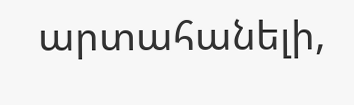արտահանելի,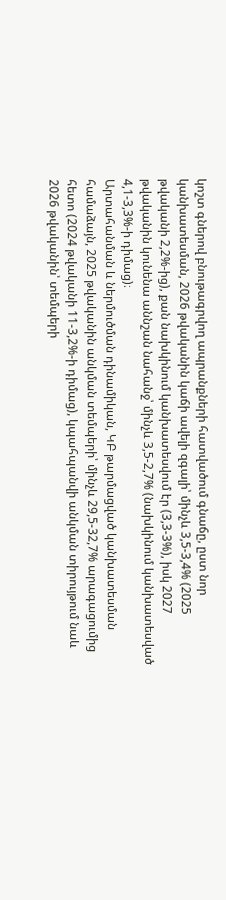կոշտ գներով բնութագրվող ապրանքների հատվածում գնաճը, ըստ նոր կանխատեսման, 2026 թվականին կաճի ավելի զգալի՝ մինչև 3,5-3,4% (2025 թվականի 2,2%-ից), քան նախկինում կանխատեսվում էր (3,3-3%), իսկ 2027 թվականին կունենա աննշան նահանջ՝ մինչև 3,5-2,7% (նախկինում կանխատեսված 4,1-3,3%-ի դիմաց)։
Արտահանման և ներմուծման դինամիկան, ԿԲ թարմացված կանխատեսման համաձայն, 2025 թվականին անկման տեմպերի՝ մինչև 29,5-32,7% արագացումից հետո (2024 թվականի 11-3,2%-ի դիմաց), կպահպանվի անկման տիրույթում նաև 2026 թվականին՝ տեմպերի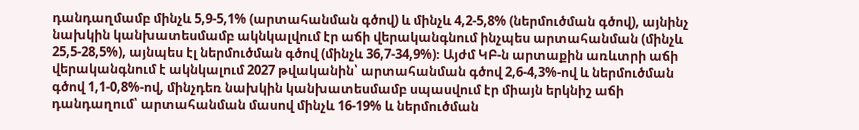դանդաղմամբ մինչև 5,9-5,1% (արտահանման գծով) և մինչև 4,2-5,8% (ներմուծման գծով), այնինչ նախկին կանխատեսմամբ ակնկալվում էր աճի վերականգնում ինչպես արտահանման (մինչև 25,5-28,5%), այնպես էլ ներմուծման գծով (մինչև 36,7-34,9%)։ Այժմ ԿԲ-ն արտաքին առևտրի աճի վերականգնում է ակնկալում 2027 թվականին՝ արտահանման գծով 2,6-4,3%-ով և ներմուծման գծով 1,1-0,8%-ով, մինչդեռ նախկին կանխատեսմամբ սպասվում էր միայն երկնիշ աճի դանդաղում՝ արտահանման մասով մինչև 16-19% և ներմուծման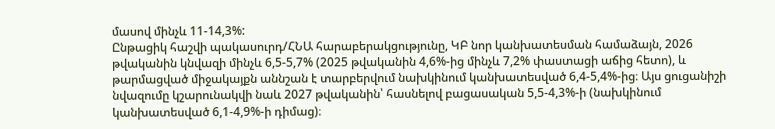մասով մինչև 11-14,3%:
Ընթացիկ հաշվի պակասուրդ/ՀՆԱ հարաբերակցությունը, ԿԲ նոր կանխատեսման համաձայն, 2026 թվականին կնվազի մինչև 6,5-5,7% (2025 թվականին 4,6%-ից մինչև 7,2% փաստացի աճից հետո), և թարմացված միջակայքն աննշան է տարբերվում նախկինում կանխատեսված 6,4-5,4%-ից։ Այս ցուցանիշի նվազումը կշարունակվի նաև 2027 թվականին՝ հասնելով բացասական 5,5-4,3%-ի (նախկինում կանխատեսված 6,1-4,9%-ի դիմաց)։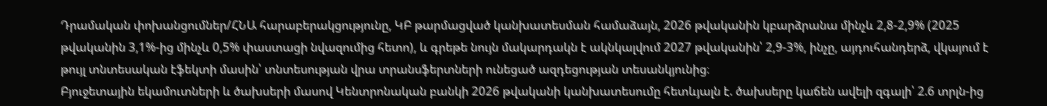Դրամական փոխանցումներ/ՀՆԱ հարաբերակցությունը, ԿԲ թարմացված կանխատեսման համաձայն, 2026 թվականին կբարձրանա մինչև 2,8-2,9% (2025 թվականին 3,1%-ից մինչև 0,5% փաստացի նվազումից հետո), և գրեթե նույն մակարդակն է ակնկալվում 2027 թվականին՝ 2,9-3%, ինչը, այդուհանդերձ, վկայում է թույլ տնտեսական էֆեկտի մասին՝ տնտեսության վրա տրանսֆերտների ունեցած ազդեցության տեսանկյունից։
Բյուջետային եկամուտների և ծախսերի մասով Կենտրոնական բանկի 2026 թվականի կանխատեսումը հետևյալն է. ծախսերը կաճեն ավելի զգալի՝ 2.6 տրլն-ից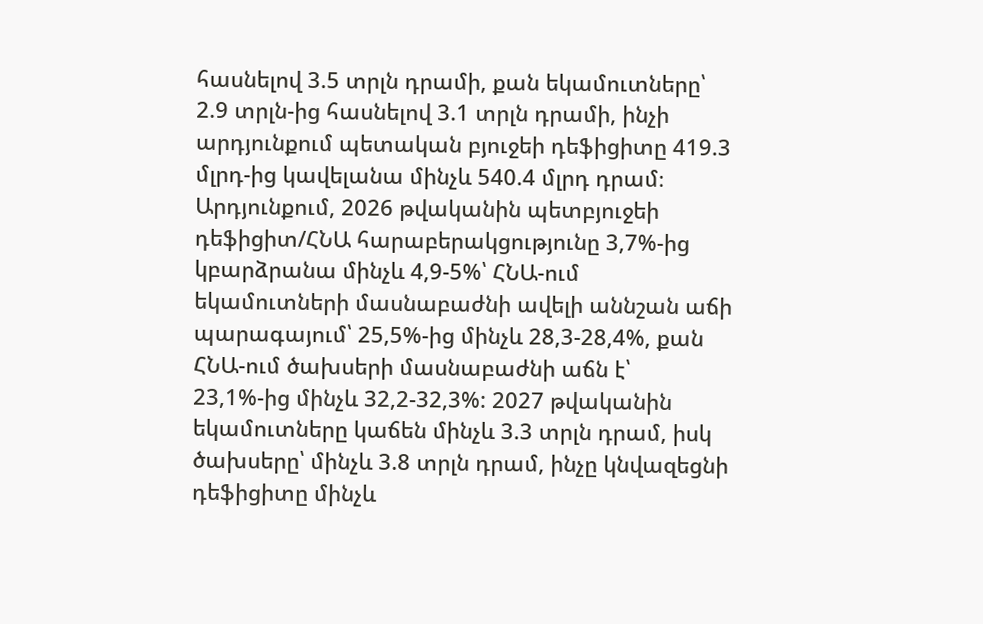հասնելով 3.5 տրլն դրամի, քան եկամուտները՝ 2.9 տրլն-ից հասնելով 3.1 տրլն դրամի, ինչի արդյունքում պետական բյուջեի դեֆիցիտը 419.3 մլրդ-ից կավելանա մինչև 540.4 մլրդ դրամ։ Արդյունքում, 2026 թվականին պետբյուջեի դեֆիցիտ/ՀՆԱ հարաբերակցությունը 3,7%-ից կբարձրանա մինչև 4,9-5%՝ ՀՆԱ-ում եկամուտների մասնաբաժնի ավելի աննշան աճի պարագայում՝ 25,5%-ից մինչև 28,3-28,4%, քան ՀՆԱ-ում ծախսերի մասնաբաժնի աճն է՝ 23,1%-ից մինչև 32,2-32,3%: 2027 թվականին եկամուտները կաճեն մինչև 3.3 տրլն դրամ, իսկ ծախսերը՝ մինչև 3.8 տրլն դրամ, ինչը կնվազեցնի դեֆիցիտը մինչև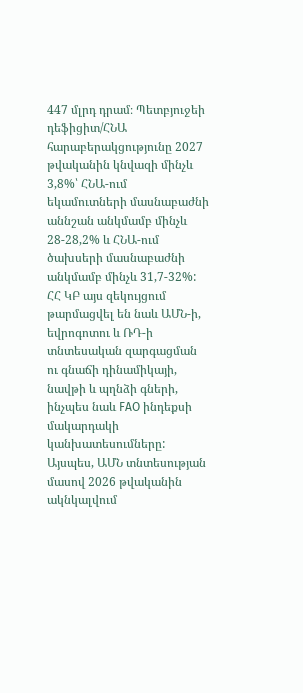447 մլրդ դրամ։ Պետբյուջեի դեֆիցիտ/ՀՆԱ հարաբերակցությունը 2027 թվականին կնվազի մինչև 3,8%՝ ՀՆԱ-ում եկամուտների մասնաբաժնի աննշան անկմամբ մինչև 28-28,2% և ՀՆԱ-ում ծախսերի մասնաբաժնի անկմամբ մինչև 31,7-32%:
ՀՀ ԿԲ այս զեկույցում թարմացվել են նաև ԱՄՆ-ի, եվրոգոտու և ՌԴ-ի տնտեսական զարգացման ու գնաճի դինամիկայի, նավթի և պղնձի գների, ինչպես նաև FAO ինդեքսի մակարդակի կանխատեսումները: Այսպես, ԱՄՆ տնտեսության մասով 2026 թվականին ակնկալվում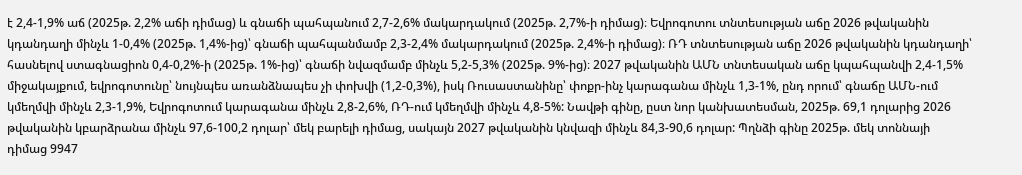է 2,4-1,9% աճ (2025թ. 2,2% աճի դիմաց) և գնաճի պահպանում 2,7-2,6% մակարդակում (2025թ. 2,7%-ի դիմաց)։ Եվրոգոտու տնտեսության աճը 2026 թվականին կդանդաղի մինչև 1-0,4% (2025թ. 1,4%-ից)՝ գնաճի պահպանմամբ 2,3-2,4% մակարդակում (2025թ. 2,4%-ի դիմաց)։ ՌԴ տնտեսության աճը 2026 թվականին կդանդաղի՝ հասնելով ստագնացիոն 0,4-0,2%-ի (2025թ. 1%-ից)՝ գնաճի նվազմամբ մինչև 5,2-5,3% (2025թ. 9%-ից)։ 2027 թվականին ԱՄՆ տնտեսական աճը կպահպանվի 2,4-1,5% միջակայքում, եվրոգոտունը՝ նույնպես առանձնապես չի փոխվի (1,2-0,3%), իսկ Ռուսաստանինը՝ փոքր-ինչ կարագանա մինչև 1,3-1%, ընդ որում՝ գնաճը ԱՄՆ-ում կմեղմվի մինչև 2,3-1,9%, Եվրոգոտում կարագանա մինչև 2,8-2,6%, ՌԴ-ում կմեղմվի մինչև 4,8-5%: Նավթի գինը, ըստ նոր կանխատեսման, 2025թ. 69,1 դոլարից 2026 թվականին կբարձրանա մինչև 97,6-100,2 դոլար՝ մեկ բարելի դիմաց, սակայն 2027 թվականին կնվազի մինչև 84,3-90,6 դոլար: Պղնձի գինը 2025թ. մեկ տոննայի դիմաց 9947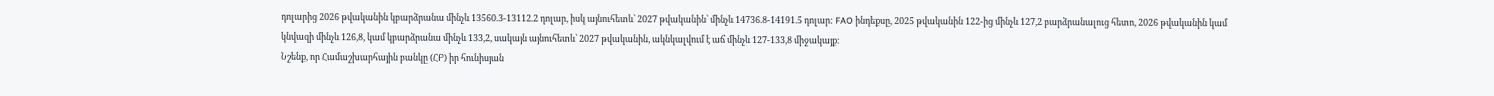դոլարից 2026 թվականին կբարձրանա մինչև 13560.3-13112.2 դոլար, իսկ այնուհետև՝ 2027 թվականին՝ մինչև 14736.8-14191.5 դոլար: FAO ինդեքսը, 2025 թվականին 122-ից մինչև 127,2 բարձրանալուց հետո, 2026 թվականին կամ կնվազի մինչև 126,8, կամ կբարձրանա մինչև 133,2, սակայն այնուհետև՝ 2027 թվականին, ակնկալվում է աճ մինչև 127-133,8 միջակայք։
Նշենք, որ Համաշխարհային բանկը (ՀԲ) իր հունիսյան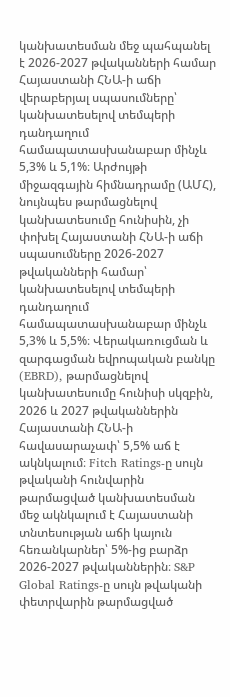կանխատեսման մեջ պահպանել է 2026-2027 թվականների համար Հայաստանի ՀՆԱ-ի աճի վերաբերյալ սպասումները՝ կանխատեսելով տեմպերի դանդաղում համապատասխանաբար մինչև 5,3% և 5,1%։ Արժույթի միջազգային հիմնադրամը (ԱՄՀ), նույնպես թարմացնելով կանխատեսումը հունիսին, չի փոխել Հայաստանի ՀՆԱ-ի աճի սպասումները 2026-2027 թվականների համար՝ կանխատեսելով տեմպերի դանդաղում համապատասխանաբար մինչև 5,3% և 5,5%։ Վերակառուցման և զարգացման եվրոպական բանկը (EBRD), թարմացնելով կանխատեսումը հունիսի սկզբին, 2026 և 2027 թվականներին Հայաստանի ՀՆԱ-ի հավասարաչափ՝ 5,5% աճ է ակնկալում։ Fitch Ratings-ը սույն թվականի հունվարին թարմացված կանխատեսման մեջ ակնկալում է Հայաստանի տնտեսության աճի կայուն հեռանկարներ՝ 5%-ից բարձր 2026-2027 թվականներին։ S&P Global Ratings-ը սույն թվականի փետրվարին թարմացված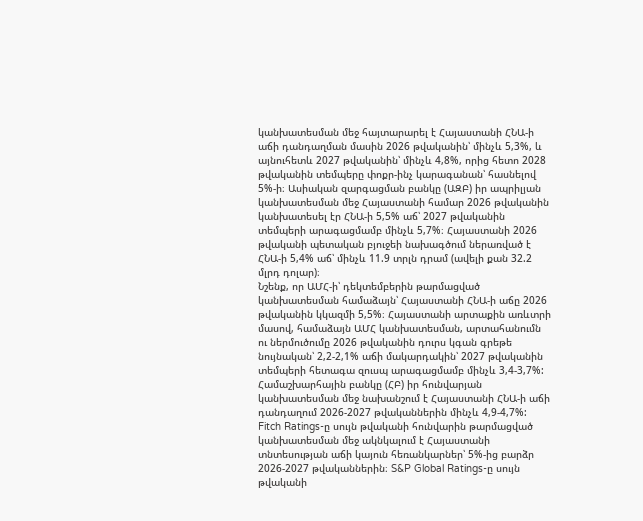կանխատեսման մեջ հայտարարել է Հայաստանի ՀՆԱ-ի աճի դանդաղման մասին 2026 թվականին՝ մինչև 5,3%, և այնուհետև 2027 թվականին՝ մինչև 4,8%, որից հետո 2028 թվականին տեմպերը փոքր-ինչ կարագանան՝ հասնելով 5%-ի։ Ասիական զարգացման բանկը (ԱԶԲ) իր ապրիլյան կանխատեսման մեջ Հայաստանի համար 2026 թվականին կանխատեսել էր ՀՆԱ-ի 5,5% աճ՝ 2027 թվականին տեմպերի արագացմամբ մինչև 5,7%։ Հայաստանի 2026 թվականի պետական բյուջեի նախագծում ներառված է ՀՆԱ-ի 5,4% աճ՝ մինչև 11.9 տրլն դրամ (ավելի քան 32.2 մլրդ դոլար)։
Նշենք, որ ԱՄՀ-ի՝ դեկտեմբերին թարմացված կանխատեսման համաձայն՝ Հայաստանի ՀՆԱ-ի աճը 2026 թվականին կկազմի 5,5%։ Հայաստանի արտաքին առևտրի մասով, համաձայն ԱՄՀ կանխատեսման, արտահանումն ու ներմուծումը 2026 թվականին դուրս կգան գրեթե նույնական՝ 2,2-2,1% աճի մակարդակին՝ 2027 թվականին տեմպերի հետագա զուսպ արագացմամբ մինչև 3,4-3,7%: Համաշխարհային բանկը (ՀԲ) իր հունվարյան կանխատեսման մեջ նախանշում է Հայաստանի ՀՆԱ-ի աճի դանդաղում 2026-2027 թվականներին մինչև 4,9-4,7%: Fitch Ratings-ը սույն թվականի հունվարին թարմացված կանխատեսման մեջ ակնկալում է Հայաստանի տնտեսության աճի կայուն հեռանկարներ՝ 5%-ից բարձր 2026-2027 թվականներին։ S&P Global Ratings-ը սույն թվականի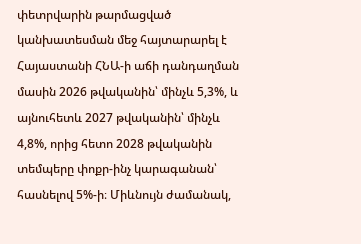փետրվարին թարմացված կանխատեսման մեջ հայտարարել է Հայաստանի ՀՆԱ-ի աճի դանդաղման մասին 2026 թվականին՝ մինչև 5,3%, և այնուհետև 2027 թվականին՝ մինչև 4,8%, որից հետո 2028 թվականին տեմպերը փոքր-ինչ կարագանան՝ հասնելով 5%-ի։ Միևնույն ժամանակ,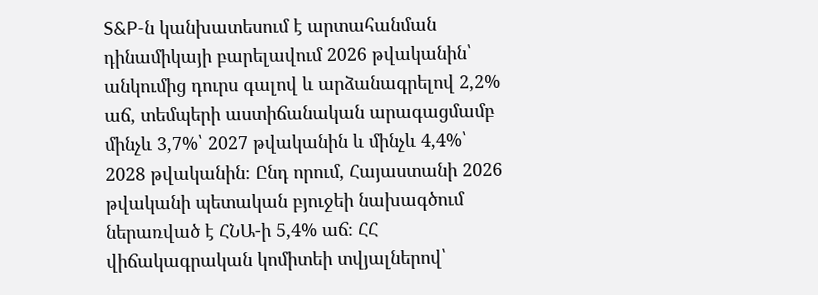S&P-ն կանխատեսում է արտահանման դինամիկայի բարելավում 2026 թվականին՝ անկումից դուրս գալով և արձանագրելով 2,2% աճ, տեմպերի աստիճանական արագացմամբ մինչև 3,7%՝ 2027 թվականին և մինչև 4,4%՝ 2028 թվականին։ Ընդ որում, Հայաստանի 2026 թվականի պետական բյուջեի նախագծում ներառված է ՀՆԱ-ի 5,4% աճ։ ՀՀ վիճակագրական կոմիտեի տվյալներով՝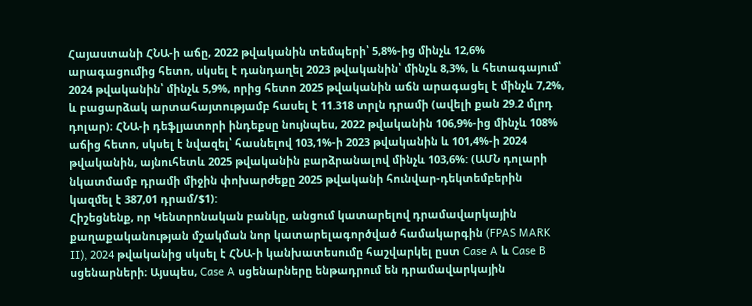Հայաստանի ՀՆԱ-ի աճը, 2022 թվականին տեմպերի՝ 5,8%-ից մինչև 12,6% արագացումից հետո, սկսել է դանդաղել 2023 թվականին՝ մինչև 8,3%, և հետագայում՝ 2024 թվականին՝ մինչև 5,9%, որից հետո 2025 թվականին աճն արագացել է մինչև 7,2%, և բացարձակ արտահայտությամբ հասել է 11.318 տրլն դրամի (ավելի քան 29.2 մլրդ դոլար)։ ՀՆԱ-ի դեֆլյատորի ինդեքսը նույնպես, 2022 թվականին 106,9%-ից մինչև 108% աճից հետո, սկսել է նվազել՝ հասնելով 103,1%-ի 2023 թվականին և 101,4%-ի 2024 թվականին, այնուհետև 2025 թվականին բարձրանալով մինչև 103,6%: (ԱՄՆ դոլարի նկատմամբ դրամի միջին փոխարժեքը 2025 թվականի հունվար-դեկտեմբերին կազմել է 387,01 դրամ/$1):
Հիշեցնենք, որ Կենտրոնական բանկը, անցում կատարելով դրամավարկային քաղաքականության մշակման նոր կատարելագործված համակարգին (FPAS MARK II), 2024 թվականից սկսել է ՀՆԱ-ի կանխատեսումը հաշվարկել ըստ Case A և Case B սցենարների։ Այսպես, Case A սցենարները ենթադրում են դրամավարկային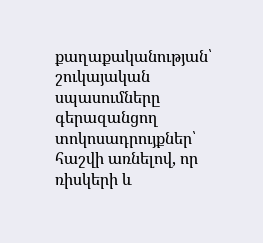քաղաքականության՝ շուկայական սպասումները գերազանցող տոկոսադրույքներ՝ հաշվի առնելով, որ ռիսկերի և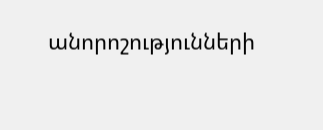անորոշությունների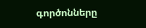գործոնները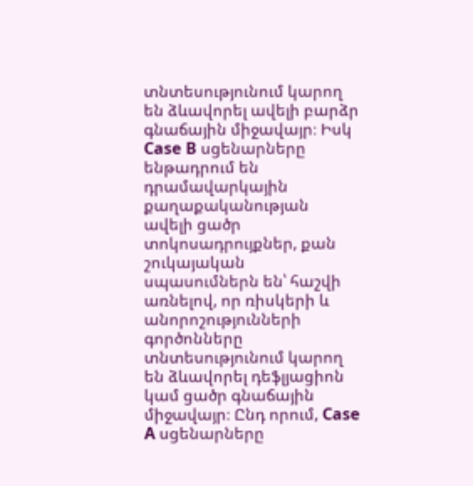տնտեսությունում կարող են ձևավորել ավելի բարձր գնաճային միջավայր։ Իսկ Case B սցենարները ենթադրում են դրամավարկային քաղաքականության ավելի ցածր տոկոսադրույքներ, քան շուկայական սպասումներն են՝ հաշվի առնելով, որ ռիսկերի և անորոշությունների գործոնները տնտեսությունում կարող են ձևավորել դեֆլյացիոն կամ ցածր գնաճային միջավայր։ Ընդ որում, Case A սցենարները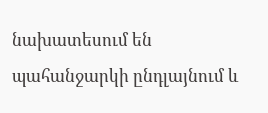նախատեսում են պահանջարկի ընդլայնում և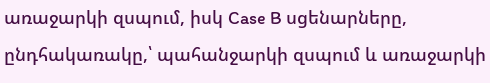առաջարկի զսպում, իսկ Case B սցենարները, ընդհակառակը,՝ պահանջարկի զսպում և առաջարկի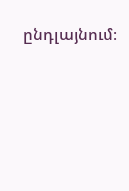ընդլայնում։